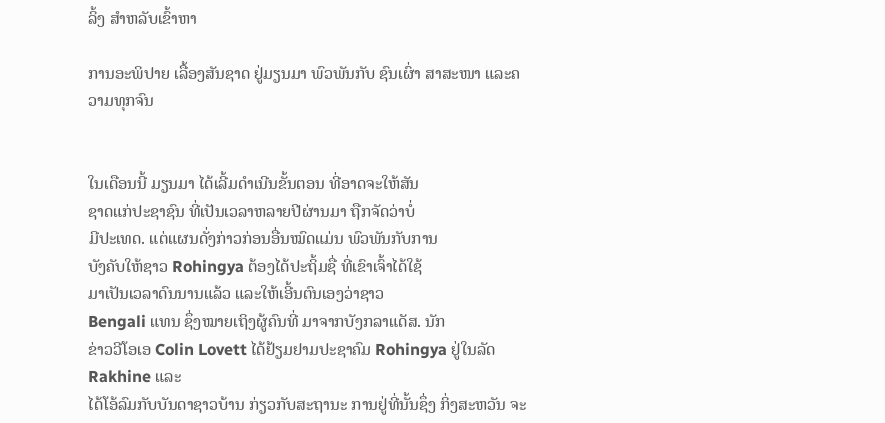ລິ້ງ ສຳຫລັບເຂົ້າຫາ

ການອະພິປາຍ ເລື້ອງສັນຊາດ ຢູ່ມຽນມາ ພົວພັນກັບ ຊົນເຜົ່າ ສາສະໜາ ແລະຄວາມທຸກຈົນ


ໃນເດືອນນີ້ ມຽນມາ ໄດ້ເລີ້ມດຳເນີນຂັ້ນຕອນ ທີ່ອາດຈະໃຫ້ສັນ
ຊາດແກ່ປະຊາຊົນ ທີ່ເປັນເວລາຫລາຍປີຜ່ານມາ ຖືກຈັດວ່າບໍ່
ມີປະເທດ. ແຕ່ແຜນດັ່ງກ່າວກ່ອນອື່ນໝົດແມ່ນ ພົວພັນກັບການ
ບັງຄັບໃຫ້ຊາວ Rohingya ຕ້ອງໄດ້ປະຖິ້ມຊື່ ທີ່ເຂົາເຈົ້າໄດ້ໃຊ້
ມາເປັນເວລາດົນນານແລ້ວ ແລະໃຫ້ເອີ້ນຕົນເອງວ່າຊາວ
Bengali ແທນ ຊຶ່ງໝາຍເຖິງຜູ້ຄົນທີ່ ມາຈາກບັງກລາແດັສ. ນັກ
ຂ່າວວີໂອເອ Colin Lovett ໄດ້ຢ້ຽມຢາມປະຊາຄົມ Rohingya ຢູ່ໃນລັດ Rakhine ແລະ
ໄດ້ໂອ້ລົມກັບບັນດາຊາວບ້ານ ກ່ຽວກັບສະຖານະ ການຢູ່ທີ່ນັ້ນຊຶ່ງ ກິ່ງສະຫວັນ ຈະ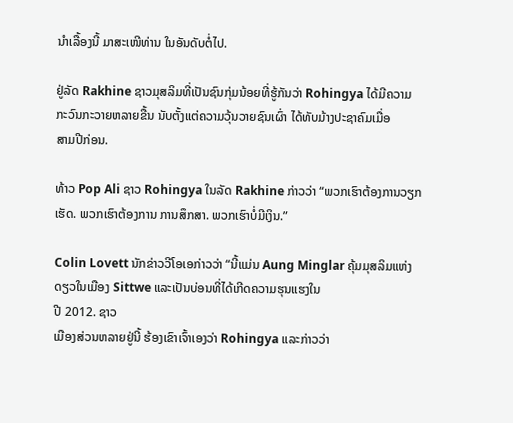ນຳເລື້ອງນີ້ ມາສະເໜີທ່ານ ໃນອັນດັບຕໍ່ໄປ.

ຢູ່ລັດ Rakhine ຊາວມຸສລິມທີ່ເປັນຊົນກຸ່ມນ້ອຍທີ່ຮູ້ກັນວ່າ Rohingya ໄດ້ມີຄວາມ
ກະວົນກະວາຍຫລາຍຂື້ນ ນັບຕັ້ງແຕ່ຄວາມວຸ້ນວາຍຊົນເຜົ່າ ໄດ້ທັບມ້າງປະຊາຄົມເມື່ອ
ສາມປີກ່ອນ.

ທ້າວ Pop Ali ຊາວ Rohingya ໃນລັດ Rakhine ກ່າວວ່າ “ພວກເຮົາຕ້ອງການວຽກ
ເຮັດ. ພວກເຮົາຕ້ອງການ ການສຶກສາ. ພວກເຮົາບໍ່ມີເງິນ.”

Colin Lovett ນັກຂ່າວວີໂອເອກ່າວວ່າ “ນີ້ແມ່ນ Aung Minglar ຄຸ້ມມຸສລິມແຫ່ງ
ດຽວໃນເມືອງ Sittwe ແລະເປັນບ່ອນທີ່ໄດ້ເກີດຄວາມຮຸນແຮງໃນ
ປີ 2012. ຊາວ
ເມືອງສ່ວນຫລາຍຢູ່ນີ້ ຮ້ອງເຂົາເຈົ້າເອງວ່າ Rohingya ແລະກ່າວວ່າ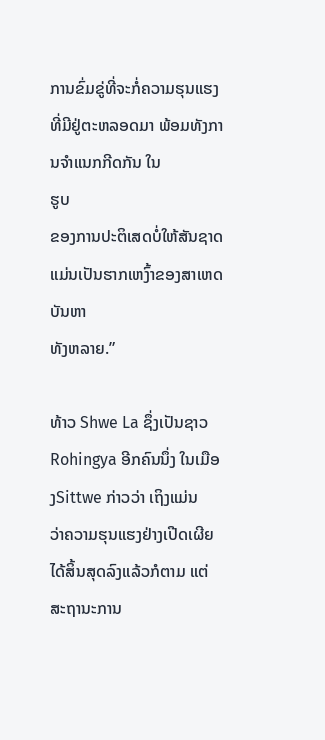ການຂົ່ມຂູ່ທີ່ຈະກໍ່ຄວາມຮຸນແຮງ ທີ່ມີຢູ່ຕະຫລອດມາ ພ້ອມທັງການຈຳແນກກີດກັນ ໃນ
ຮູບ
ຂອງການປະຕິເສດບໍ່ໃຫ້ສັນຊາດ ແມ່ນເປັນຮາກເຫງົ້າຂອງສາເຫດບັນຫາ
ທັງຫລາຍ.”

ທ້າວ Shwe La ຊຶ່ງເປັນຊາວ Rohingya ອີກຄົນນຶ່ງ ໃນເມືອງSittwe ກ່າວວ່າ ເຖິງແມ່ນ
ວ່າຄວາມຮຸນແຮງຢ່າງເປີດເຜີຍໄດ້ສິ້ນສຸດລົງແລ້ວກໍຕາມ ແຕ່ສະຖານະການ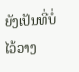ຍັງເປັນທີ່ບໍ່
ໄວ້ວາງ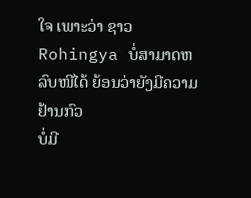ໃຈ ເພາະວ່າ ຊາວ Rohingya ບໍ່ສາມາດຫລົບໜີໄດ້ ຍ້ອນວ່າຍັງມີຄວາມຢ້ານກົວ
ບໍ່ມີ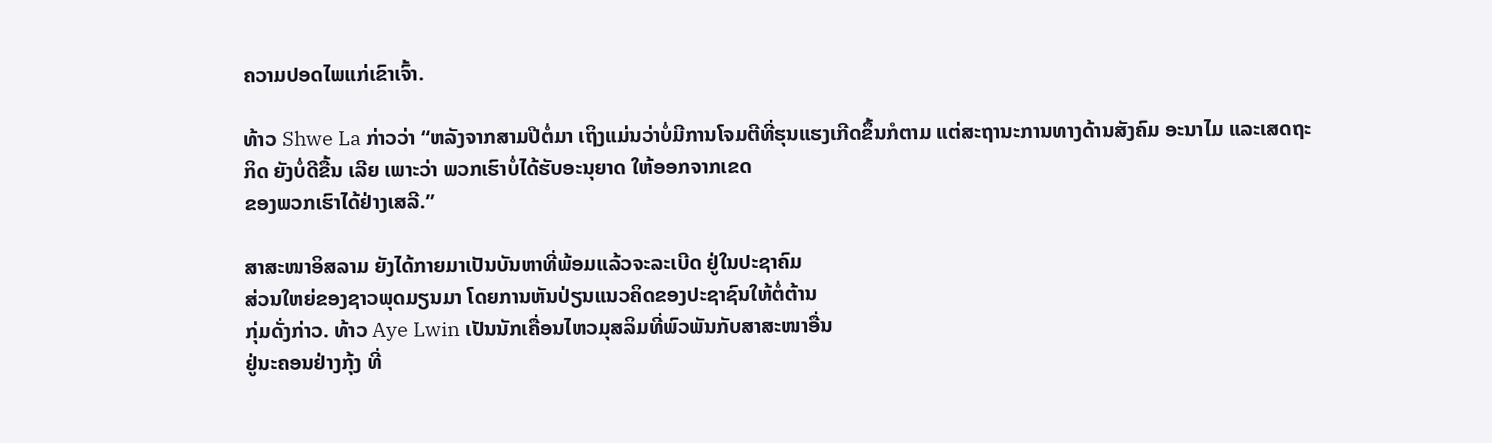ຄວາມປອດໄພແກ່ເຂົາເຈົ້າ.

ທ້າວ Shwe La ກ່າວວ່າ “ຫລັງຈາກສາມປີຕໍ່ມາ ເຖິງແມ່ນວ່າບໍ່ມີການໂຈມຕີທີ່ຮຸນແຮງເກີດຂຶ້ນກໍຕາມ ແຕ່ສະຖານະການທາງດ້ານສັງຄົມ ອະນາໄມ ແລະເສດຖະ
ກິດ ຍັງບໍ່ດີຂື້ນ ເລີຍ ເພາະວ່າ ພວກເຮົາບໍ່ໄດ້ຮັບອະນຸຍາດ ໃຫ້ອອກຈາກເຂດ
ຂອງພວກເຮົາໄດ້ຢ່າງເສລີ.”

ສາສະໜາອິສລາມ ຍັງໄດ້ກາຍມາເປັນບັນຫາທີ່ພ້ອມແລ້ວຈະລະເບີດ ຢູ່ໃນປະຊາຄົມ
ສ່ວນໃຫຍ່ຂອງຊາວພຸດມຽນມາ ໂດຍການຫັນປ່ຽນແນວຄິດຂອງປະຊາຊົນໃຫ້ຕໍ່ຕ້ານ
ກຸ່ມດັ່ງກ່າວ. ທ້າວ Aye Lwin ເປັນນັກເຄື່ອນໄຫວມຸສລິມທີ່ພົວພັນກັບສາສະໜາອື່ນ
ຢູ່ນະຄອນຢ່າງກຸ້ງ ທີ່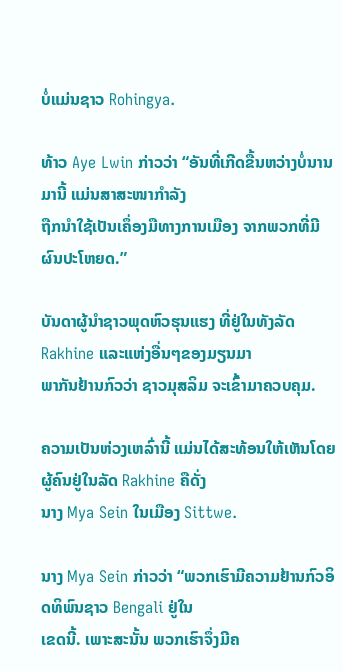ບໍ່ແມ່ນຊາວ Rohingya.

ທ້າວ Aye Lwin ກ່າວວ່າ “ອັນທີ່ເກີດຂື້ນຫວ່າງບໍ່ນານມານີ້ ແມ່ນສາສະໜາກຳລັງ
ຖືກນຳໃຊ້ເປັນເຄຶ່ອງມືທາງການເມືອງ ຈາກພວກທີ່ມີຜົນປະໂຫຍດ.”

ບັນດາຜູ້ນຳຊາວພຸດຫົວຮຸນແຮງ ທີ່ຢູ່ໃນທັງລັດ Rakhine ແລະແຫ່ງອື່ນໆຂອງມຽນມາ
ພາກັນຢ້ານກົວວ່າ ຊາວມຸສລິມ ຈະເຂົ້າມາຄວບຄຸມ.

ຄວາມເປັນຫ່ວງເຫລົ່ານີ້ ແມ່ນໄດ້ສະທ້ອນໃຫ້ເຫັນໂດຍຜູ້ຄົນຢູ່ໃນລັດ Rakhine ຄືດັ່ງ
ນາງ Mya Sein ໃນເມືອງ Sittwe.

ນາງ Mya Sein ກ່າວວ່າ “ພວກເຮົາມີຄວາມຢ້ານກົວອິດທິພົນຊາວ Bengali ຢູ່ໃນ
ເຂດນີ້. ເພາະສະນັ້ນ ພວກເຮົາຈຶ່ງມີຄ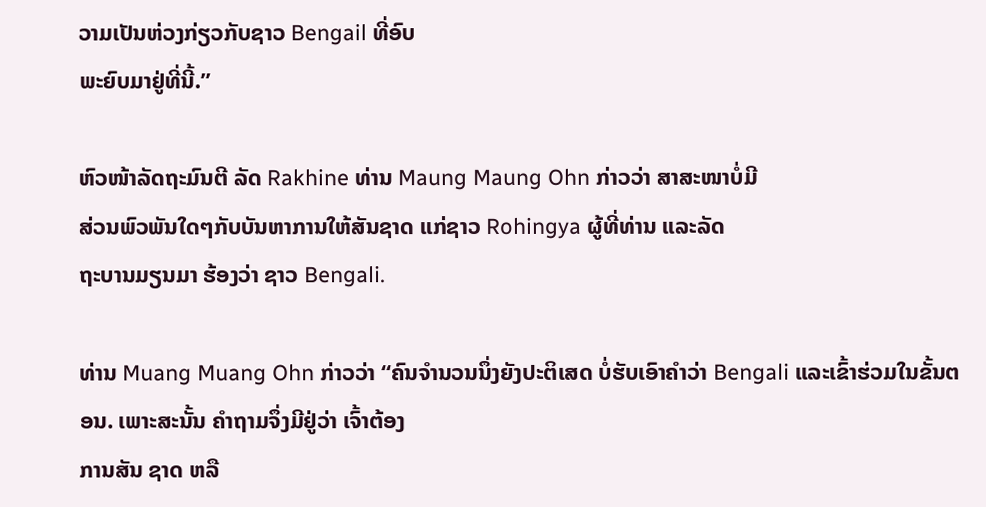ວາມເປັນຫ່ວງກ່ຽວກັບຊາວ Bengail ທີ່ອົບ
ພະຍົບມາຢູ່ທີ່ນີ້.”

ຫົວໜ້າລັດຖະມົນຕີ ລັດ Rakhine ທ່ານ Maung Maung Ohn ກ່າວວ່າ ສາສະໜາບໍ່ມີ
ສ່ວນພົວພັນໃດໆກັບບັນຫາການໃຫ້ສັນຊາດ ແກ່ຊາວ Rohingya ຜູ້ທີ່ທ່ານ ແລະລັດ
ຖະບານມຽນມາ ຮ້ອງວ່າ ຊາວ Bengali.

ທ່ານ Muang Muang Ohn ກ່າວວ່າ “ຄົນຈຳນວນນຶ່ງຍັງປະຕິເສດ ບໍ່ຮັບເອົາຄຳວ່າ Bengali ແລະເຂົ້າຮ່ວມໃນຂັ້ນຕອນ. ເພາະສະນັ້ນ ຄຳຖາມຈຶ່ງມີຢູ່ວ່າ ເຈົ້າຕ້ອງ
ການສັນ ຊາດ ຫລື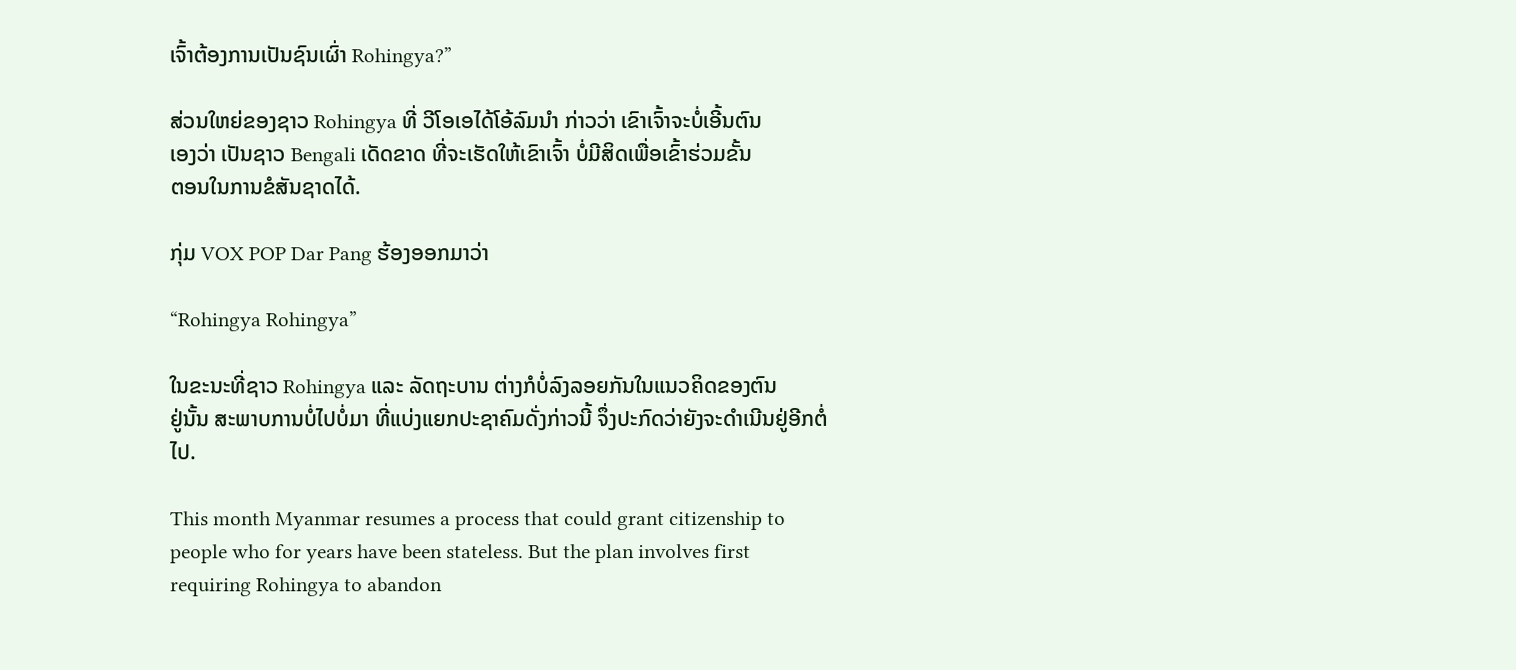ເຈົ້າຕ້ອງການເປັນຊົນເຜົ່າ Rohingya?”

ສ່ວນໃຫຍ່ຂອງຊາວ Rohingya ທີ່ ວີໂອເອໄດ້ໂອ້ລົມນຳ ກ່າວວ່າ ເຂົາເຈົ້າຈະບໍ່ເອີ້ນຕົນ
ເອງວ່າ ເປັນຊາວ Bengali ເດັດຂາດ ທີ່ຈະເຮັດໃຫ້ເຂົາເຈົ້າ ບໍ່ມີສິດເພື່ອເຂົ້າຮ່ວມຂັ້ນ
ຕອນໃນການຂໍສັນຊາດໄດ້.

ກຸ່ມ VOX POP Dar Pang ຮ້ອງອອກມາວ່າ

“Rohingya Rohingya”

ໃນຂະນະທີ່ຊາວ Rohingya ແລະ ລັດຖະບານ ຕ່າງກໍບໍ່ລົງລອຍກັນໃນແນວຄິດຂອງຕົນ
ຢູ່ນັ້ນ ສະພາບການບໍ່ໄປບໍ່ມາ ທີ່ແບ່ງແຍກປະຊາຄົມດັ່ງກ່າວນີ້ ຈຶ່ງປະກົດວ່າຍັງຈະດຳເນີນຢູ່ອີກຕໍ່ໄປ.

This month Myanmar resumes a process that could grant citizenship to people who for years have been stateless. But the plan involves first requiring Rohingya to abandon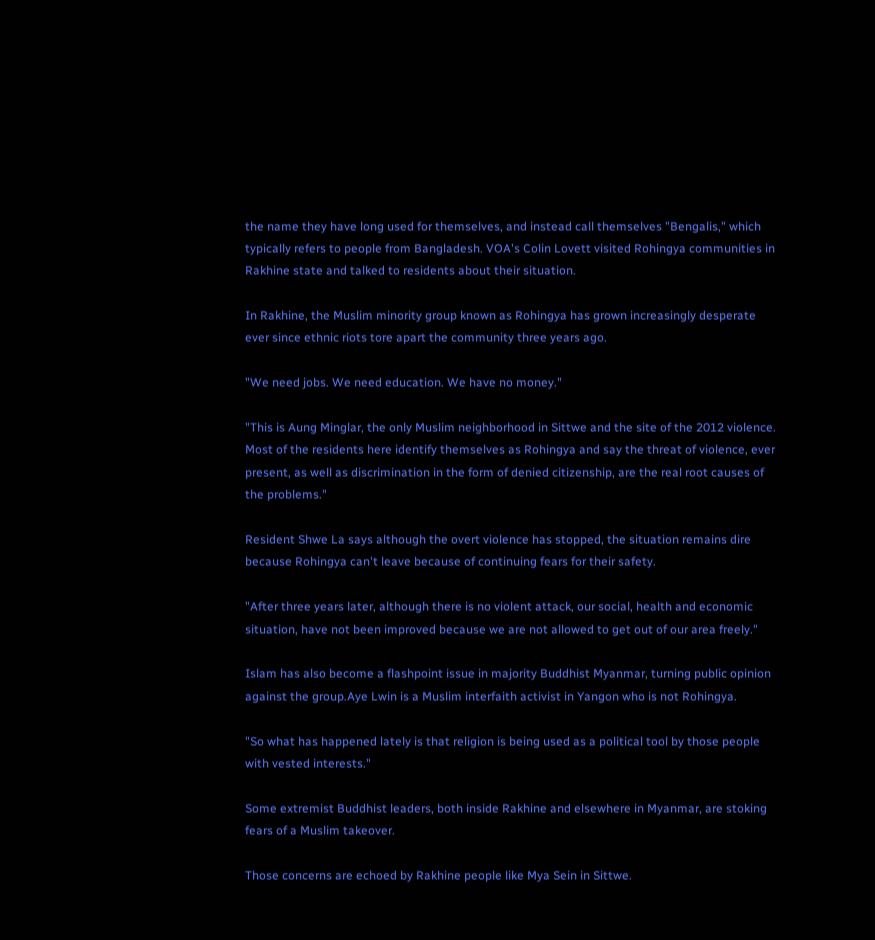the name they have long used for themselves, and instead call themselves "Bengalis," which typically refers to people from Bangladesh. VOA's Colin Lovett visited Rohingya communities in Rakhine state and talked to residents about their situation.

In Rakhine, the Muslim minority group known as Rohingya has grown increasingly desperate ever since ethnic riots tore apart the community three years ago.

"We need jobs. We need education. We have no money."

"This is Aung Minglar, the only Muslim neighborhood in Sittwe and the site of the 2012 violence. Most of the residents here identify themselves as Rohingya and say the threat of violence, ever present, as well as discrimination in the form of denied citizenship, are the real root causes of the problems."

Resident Shwe La says although the overt violence has stopped, the situation remains dire because Rohingya can't leave because of continuing fears for their safety.

"After three years later, although there is no violent attack, our social, health and economic situation, have not been improved because we are not allowed to get out of our area freely."

Islam has also become a flashpoint issue in majority Buddhist Myanmar, turning public opinion against the group.Aye Lwin is a Muslim interfaith activist in Yangon who is not Rohingya.

"So what has happened lately is that religion is being used as a political tool by those people with vested interests."

Some extremist Buddhist leaders, both inside Rakhine and elsewhere in Myanmar, are stoking fears of a Muslim takeover.

Those concerns are echoed by Rakhine people like Mya Sein in Sittwe.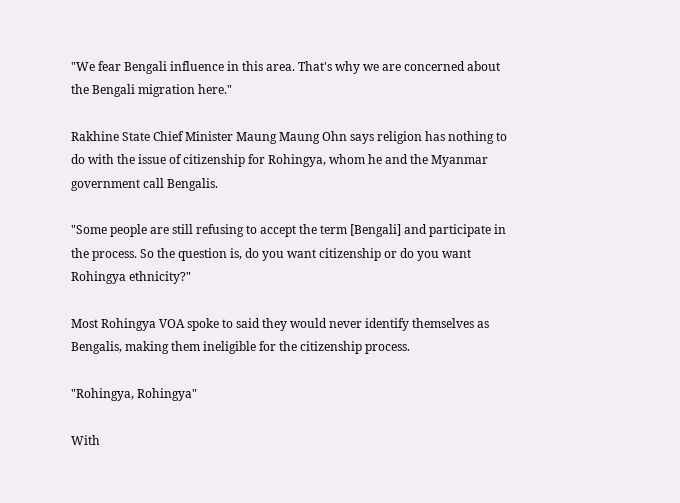"We fear Bengali influence in this area. That's why we are concerned about the Bengali migration here."

Rakhine State Chief Minister Maung Maung Ohn says religion has nothing to do with the issue of citizenship for Rohingya, whom he and the Myanmar government call Bengalis.

"Some people are still refusing to accept the term [Bengali] and participate in the process. So the question is, do you want citizenship or do you want Rohingya ethnicity?"

Most Rohingya VOA spoke to said they would never identify themselves as Bengalis, making them ineligible for the citizenship process.

"Rohingya, Rohingya"

With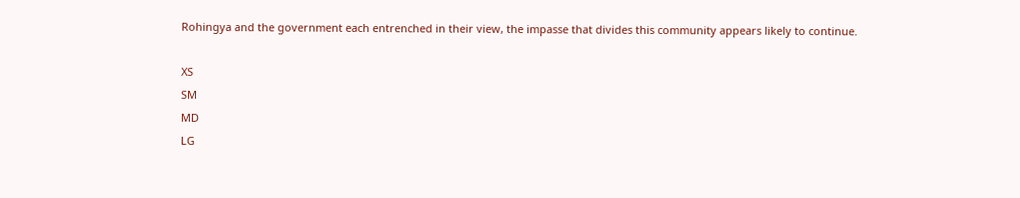Rohingya and the government each entrenched in their view, the impasse that divides this community appears likely to continue.

XS
SM
MD
LG